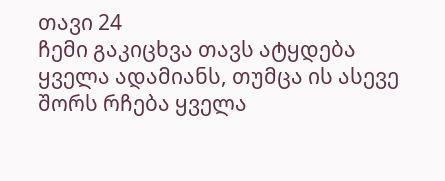თავი 24
ჩემი გაკიცხვა თავს ატყდება ყველა ადამიანს, თუმცა ის ასევე შორს რჩება ყველა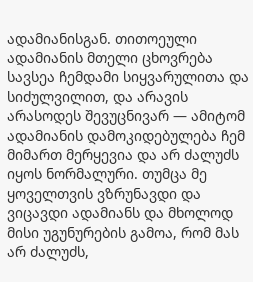ადამიანისგან. თითოეული ადამიანის მთელი ცხოვრება სავსეა ჩემდამი სიყვარულითა და სიძულვილით, და არავის არასოდეს შევუცნივარ — ამიტომ ადამიანის დამოკიდებულება ჩემ მიმართ მერყევია და არ ძალუძს იყოს ნორმალური. თუმცა მე ყოველთვის ვზრუნავდი და ვიცავდი ადამიანს და მხოლოდ მისი უგუნურების გამოა, რომ მას არ ძალუძს,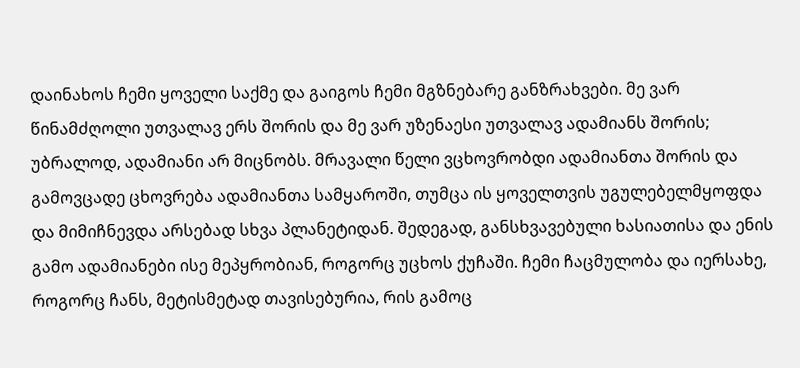დაინახოს ჩემი ყოველი საქმე და გაიგოს ჩემი მგზნებარე განზრახვები. მე ვარ წინამძღოლი უთვალავ ერს შორის და მე ვარ უზენაესი უთვალავ ადამიანს შორის; უბრალოდ, ადამიანი არ მიცნობს. მრავალი წელი ვცხოვრობდი ადამიანთა შორის და გამოვცადე ცხოვრება ადამიანთა სამყაროში, თუმცა ის ყოველთვის უგულებელმყოფდა და მიმიჩნევდა არსებად სხვა პლანეტიდან. შედეგად, განსხვავებული ხასიათისა და ენის გამო ადამიანები ისე მეპყრობიან, როგორც უცხოს ქუჩაში. ჩემი ჩაცმულობა და იერსახე, როგორც ჩანს, მეტისმეტად თავისებურია, რის გამოც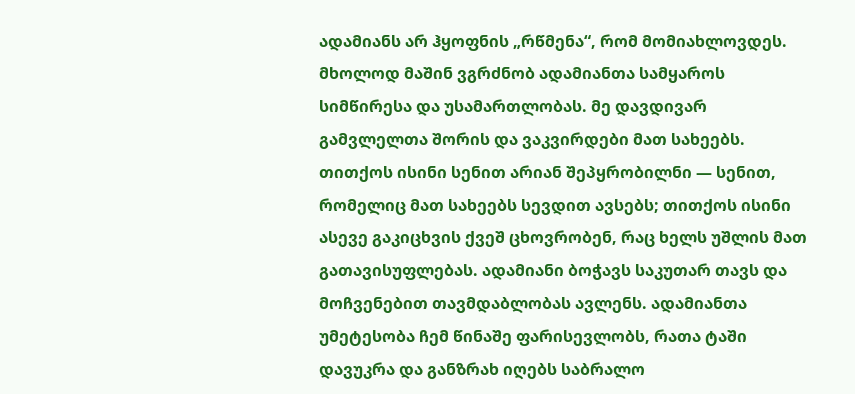ადამიანს არ ჰყოფნის „რწმენა“, რომ მომიახლოვდეს. მხოლოდ მაშინ ვგრძნობ ადამიანთა სამყაროს სიმწირესა და უსამართლობას. მე დავდივარ გამვლელთა შორის და ვაკვირდები მათ სახეებს. თითქოს ისინი სენით არიან შეპყრობილნი — სენით, რომელიც მათ სახეებს სევდით ავსებს; თითქოს ისინი ასევე გაკიცხვის ქვეშ ცხოვრობენ, რაც ხელს უშლის მათ გათავისუფლებას. ადამიანი ბოჭავს საკუთარ თავს და მოჩვენებით თავმდაბლობას ავლენს. ადამიანთა უმეტესობა ჩემ წინაშე ფარისევლობს, რათა ტაში დავუკრა და განზრახ იღებს საბრალო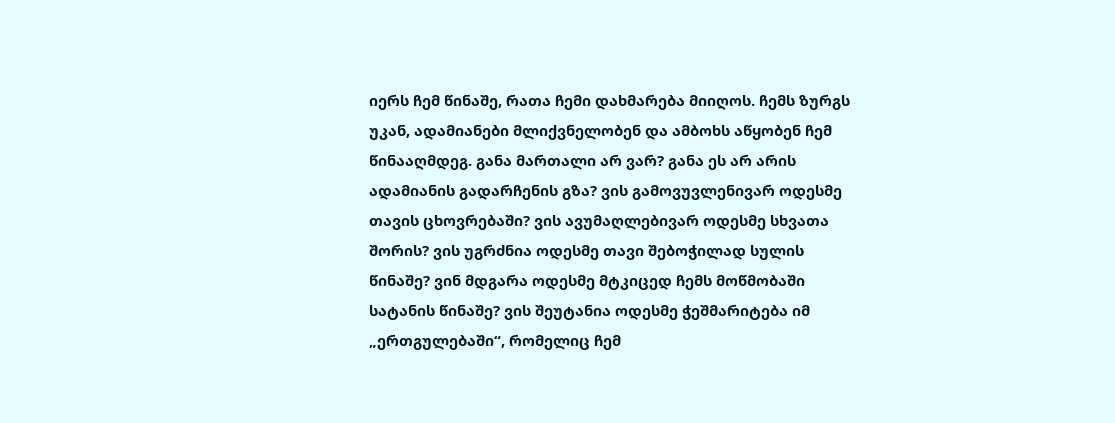იერს ჩემ წინაშე, რათა ჩემი დახმარება მიიღოს. ჩემს ზურგს უკან, ადამიანები მლიქვნელობენ და ამბოხს აწყობენ ჩემ წინააღმდეგ. განა მართალი არ ვარ? განა ეს არ არის ადამიანის გადარჩენის გზა? ვის გამოვუვლენივარ ოდესმე თავის ცხოვრებაში? ვის ავუმაღლებივარ ოდესმე სხვათა შორის? ვის უგრძნია ოდესმე თავი შებოჭილად სულის წინაშე? ვინ მდგარა ოდესმე მტკიცედ ჩემს მოწმობაში სატანის წინაშე? ვის შეუტანია ოდესმე ჭეშმარიტება იმ „ერთგულებაში“, რომელიც ჩემ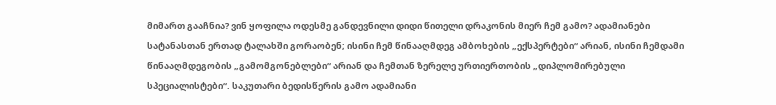მიმართ გააჩნია? ვინ ყოფილა ოდესმე განდევნილი დიდი წითელი დრაკონის მიერ ჩემ გამო? ადამიანები სატანასთან ერთად ტალახში გორაობენ; ისინი ჩემ წინააღმდეგ ამბოხების „ექსპერტები“ არიან, ისინი ჩემდამი წინააღმდეგობის „გამომგონებლები“ არიან და ჩემთან ზერელე ურთიერთობის „დიპლომირებული სპეციალისტები“. საკუთარი ბედისწერის გამო ადამიანი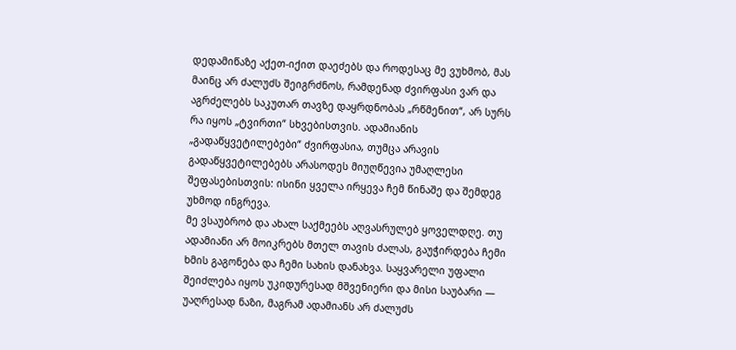დედამიწაზე აქეთ-იქით დაეძებს და როდესაც მე ვუხმობ, მას მაინც არ ძალუძს შეიგრძნოს, რამდენად ძვირფასი ვარ და აგრძელებს საკუთარ თავზე დაყრდნობას „რწმენით“, არ სურს რა იყოს „ტვირთი“ სხვებისთვის. ადამიანის „გადაწყვეტილებები“ ძვირფასია, თუმცა არავის გადაწყვეტილებებს არასოდეს მიუღწევია უმაღლესი შეფასებისთვის: ისინი ყველა ირყევა ჩემ წინაშე და შემდეგ უხმოდ ინგრევა.
მე ვსაუბრობ და ახალ საქმეებს აღვასრულებ ყოველდღე. თუ ადამიანი არ მოიკრებს მთელ თავის ძალას, გაუჭირდება ჩემი ხმის გაგონება და ჩემი სახის დანახვა. საყვარელი უფალი შეიძლება იყოს უკიდურესად მშვენიერი და მისი საუბარი — უაღრესად ნაზი, მაგრამ ადამიანს არ ძალუძს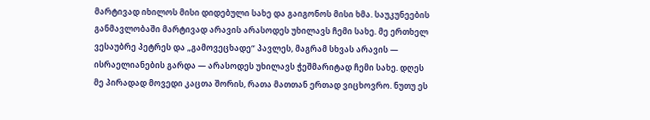მარტივად იხილოს მისი დიდებული სახე და გაიგონოს მისი ხმა. საუკუნეების განმავლობაში მარტივად არავის არასოდეს უხილავს ჩემი სახე. მე ერთხელ ვესაუბრე პეტრეს და „გამოვეცხადე“ პავლეს, მაგრამ სხვას არავის — ისრაელიანების გარდა — არასოდეს უხილავს ჭეშმარიტად ჩემი სახე. დღეს მე პირადად მოვედი კაცთა შორის, რათა მათთან ერთად ვიცხოვრო. ნუთუ ეს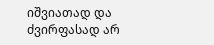იშვიათად და ძვირფასად არ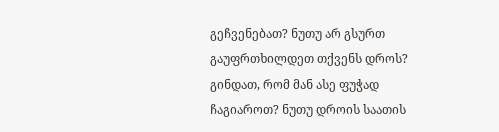გეჩვენებათ? ნუთუ არ გსურთ გაუფრთხილდეთ თქვენს დროს? გინდათ, რომ მან ასე ფუჭად ჩაგიაროთ? ნუთუ დროის საათის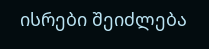ისრები შეიძლება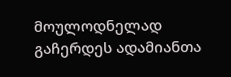მოულოდნელად გაჩერდეს ადამიანთა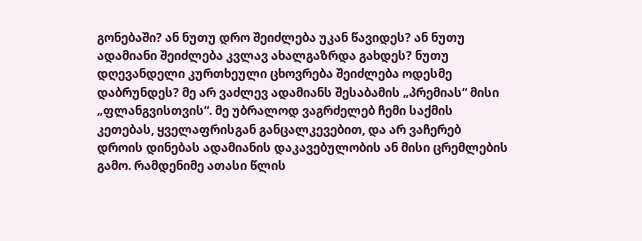გონებაში? ან ნუთუ დრო შეიძლება უკან წავიდეს? ან ნუთუ ადამიანი შეიძლება კვლავ ახალგაზრდა გახდეს? ნუთუ დღევანდელი კურთხეული ცხოვრება შეიძლება ოდესმე დაბრუნდეს? მე არ ვაძლევ ადამიანს შესაბამის „პრემიას“ მისი „ფლანგვისთვის“. მე უბრალოდ ვაგრძელებ ჩემი საქმის კეთებას, ყველაფრისგან განცალკევებით, და არ ვაჩერებ დროის დინებას ადამიანის დაკავებულობის ან მისი ცრემლების გამო. რამდენიმე ათასი წლის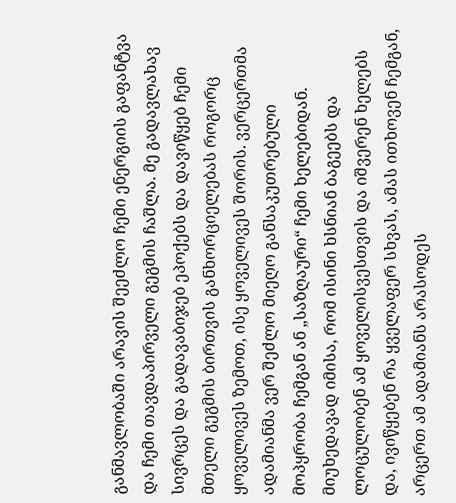განმავლობაში არავის შეეძლო ჩემი ენერგიის გაფანტვა და ჩემი თავდაპირველი გეგმის ჩაშლა. მე გადავლახავ სივრცეს და გადავაბიჯებ ეპოქებს და დავიწყებ ჩემი მთელი გეგმის ბირთვის განხორციელებას როგორც ყოველივეს ზემოთ, ისე ყოველივეს შორის. ვერცერთმა ადამიანმა ვერ შეძლო მიეღო განსაკუთრებული მოპყრობა ჩემგან ან „საზღაური“ ჩემი ხელებიდან. მიუხედავად იმისა, რომ ისინი ხსნიან ბაგეებს და ლოცულობენ ამ ყოველისვესთვის და იშვერენ ხელებს და, ივიწყებენ რა ყველაფერ სხვას, ამას ითხოვენ ჩემგან, არცერთ ამ ადამიანს არასოდეს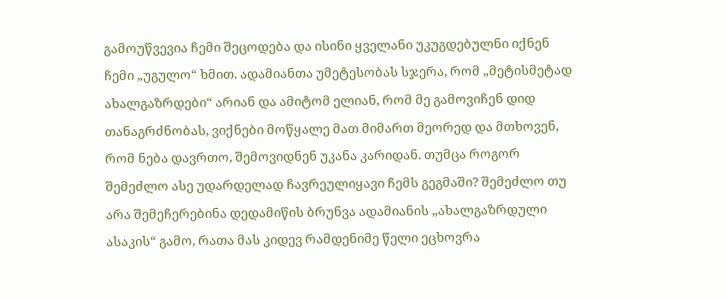გამოუწვევია ჩემი შეცოდება და ისინი ყველანი უკუგდებულნი იქნენ ჩემი „უგულო“ ხმით. ადამიანთა უმეტესობას სჯერა, რომ „მეტისმეტად ახალგაზრდები“ არიან და ამიტომ ელიან, რომ მე გამოვიჩენ დიდ თანაგრძნობას, ვიქნები მოწყალე მათ მიმართ მეორედ და მთხოვენ, რომ ნება დავრთო, შემოვიდნენ უკანა კარიდან. თუმცა როგორ შემეძლო ასე უდარდელად ჩავრეულიყავი ჩემს გეგმაში? შემეძლო თუ არა შემეჩერებინა დედამიწის ბრუნვა ადამიანის „ახალგაზრდული ასაკის“ გამო, რათა მას კიდევ რამდენიმე წელი ეცხოვრა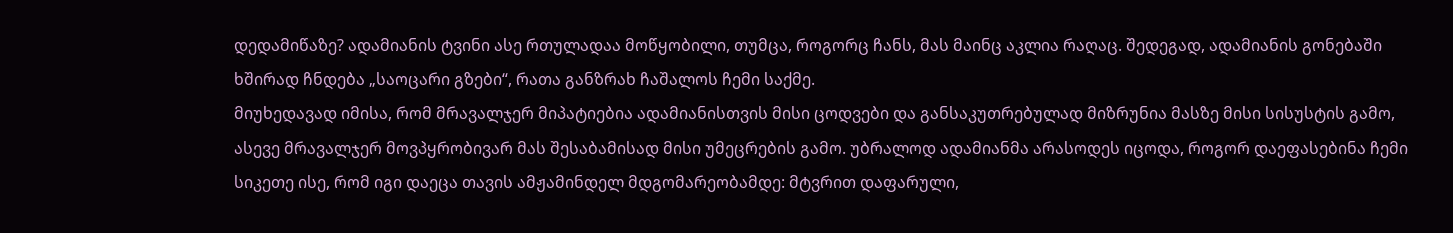დედამიწაზე? ადამიანის ტვინი ასე რთულადაა მოწყობილი, თუმცა, როგორც ჩანს, მას მაინც აკლია რაღაც. შედეგად, ადამიანის გონებაში ხშირად ჩნდება „საოცარი გზები“, რათა განზრახ ჩაშალოს ჩემი საქმე.
მიუხედავად იმისა, რომ მრავალჯერ მიპატიებია ადამიანისთვის მისი ცოდვები და განსაკუთრებულად მიზრუნია მასზე მისი სისუსტის გამო, ასევე მრავალჯერ მოვპყრობივარ მას შესაბამისად მისი უმეცრების გამო. უბრალოდ ადამიანმა არასოდეს იცოდა, როგორ დაეფასებინა ჩემი სიკეთე ისე, რომ იგი დაეცა თავის ამჟამინდელ მდგომარეობამდე: მტვრით დაფარული,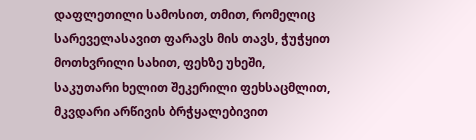დაფლეთილი სამოსით, თმით, რომელიც სარეველასავით ფარავს მის თავს, ჭუჭყით მოთხვრილი სახით, ფეხზე უხეში, საკუთარი ხელით შეკერილი ფეხსაცმლით, მკვდარი არწივის ბრჭყალებივით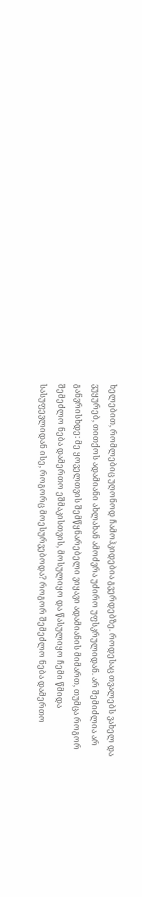ხელებით, რომლებიც უღონოდ ჩამოჰკიდებია გვერდებზე. როდესაც თვალებს ვახელ და ვუყურებ, თითქოს ადამიანი ახლახან ამოძვრა უძირო უფსკრულიდან. არ შემიძლია არ განვრისხდე: მე ყოველთვის შემწყნარებელი ვიყავი ადამიანის მიმართ, თუმცა როგორ შემეძლო ნება დამერთო ეშმაკისთვის, მოსულიყო და წასულიყო ჩემი წმიდა სასუფევლიდან ისე, როგორც მოესურვებოდა? როგორ შემეძლო ნება დამერთო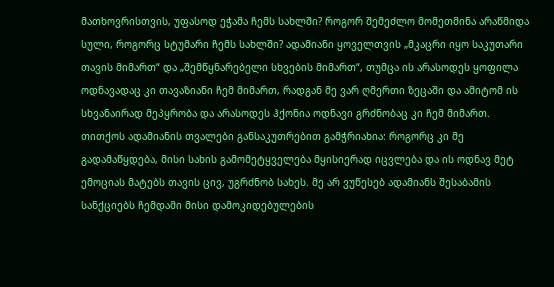მათხოვრისთვის, უფასოდ ეჭამა ჩემს სახლში? როგორ შემეძლო მომეთმინა არაწმიდა სული, როგორც სტუმარი ჩემს სახლში? ადამიანი ყოველთვის „მკაცრი იყო საკუთარი თავის მიმართ“ და „შემწყნარებელი სხვების მიმართ“, თუმცა ის არასოდეს ყოფილა ოდნავადაც კი თავაზიანი ჩემ მიმართ, რადგან მე ვარ ღმერთი ზეცაში და ამიტომ ის სხვანაირად მეპყრობა და არასოდეს ჰქონია ოდნავი გრძნობაც კი ჩემ მიმართ. თითქოს ადამიანის თვალები განსაკუთრებით გამჭრიახია: როგორც კი მე გადამაწყდება, მისი სახის გამომეტყველება მყისიერად იცვლება და ის ოდნავ მეტ ემოციას მატებს თავის ცივ, უგრძნობ სახეს. მე არ ვუწესებ ადამიანს შესაბამის სანქციებს ჩემდამი მისი დამოკიდებულების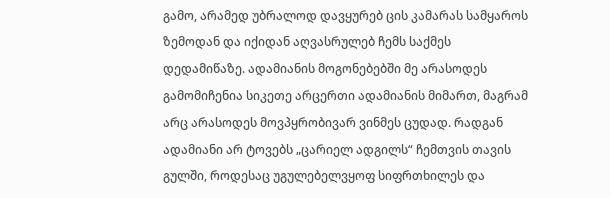გამო, არამედ უბრალოდ დავყურებ ცის კამარას სამყაროს ზემოდან და იქიდან აღვასრულებ ჩემს საქმეს დედამიწაზე. ადამიანის მოგონებებში მე არასოდეს გამომიჩენია სიკეთე არცერთი ადამიანის მიმართ, მაგრამ არც არასოდეს მოვპყრობივარ ვინმეს ცუდად. რადგან ადამიანი არ ტოვებს „ცარიელ ადგილს“ ჩემთვის თავის გულში, როდესაც უგულებელვყოფ სიფრთხილეს და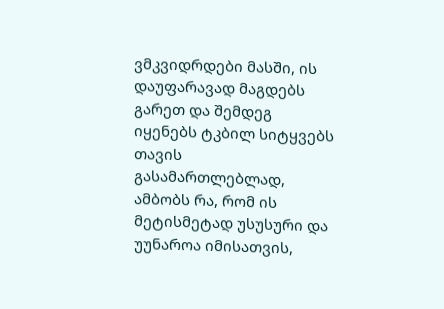ვმკვიდრდები მასში, ის დაუფარავად მაგდებს გარეთ და შემდეგ იყენებს ტკბილ სიტყვებს თავის გასამართლებლად, ამბობს რა, რომ ის მეტისმეტად უსუსური და უუნაროა იმისათვის,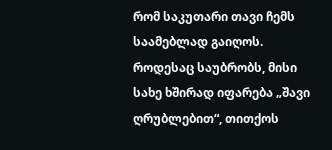რომ საკუთარი თავი ჩემს საამებლად გაიღოს. როდესაც საუბრობს, მისი სახე ხშირად იფარება „შავი ღრუბლებით“, თითქოს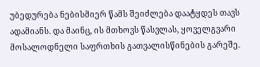უბედურება ნებისმიერ წამს შეიძლება დაატყდეს თავს ადამიანს. და მაინც, ის მთხოვს წასვლას, ყოველგვარი მოსალოდნელი საფრთხის გათვალისწინების გარეშე.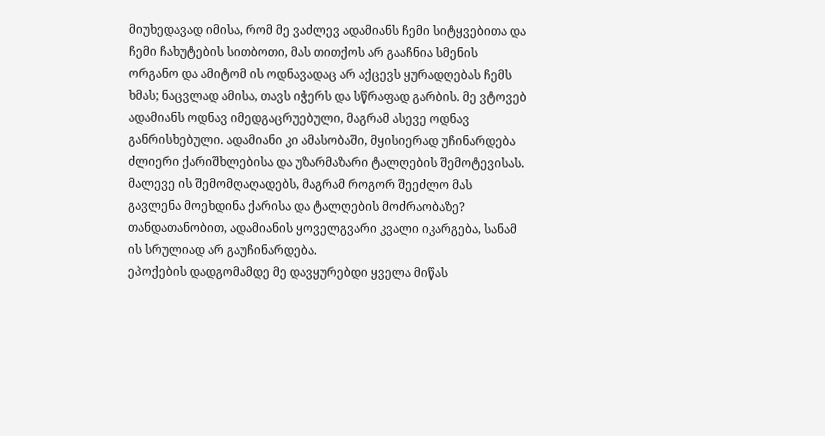მიუხედავად იმისა, რომ მე ვაძლევ ადამიანს ჩემი სიტყვებითა და ჩემი ჩახუტების სითბოთი, მას თითქოს არ გააჩნია სმენის ორგანო და ამიტომ ის ოდნავადაც არ აქცევს ყურადღებას ჩემს ხმას; ნაცვლად ამისა, თავს იჭერს და სწრაფად გარბის. მე ვტოვებ ადამიანს ოდნავ იმედგაცრუებული, მაგრამ ასევე ოდნავ განრისხებული. ადამიანი კი ამასობაში, მყისიერად უჩინარდება ძლიერი ქარიშხლებისა და უზარმაზარი ტალღების შემოტევისას. მალევე ის შემომღაღადებს, მაგრამ როგორ შეეძლო მას გავლენა მოეხდინა ქარისა და ტალღების მოძრაობაზე? თანდათანობით, ადამიანის ყოველგვარი კვალი იკარგება, სანამ ის სრულიად არ გაუჩინარდება.
ეპოქების დადგომამდე მე დავყურებდი ყველა მიწას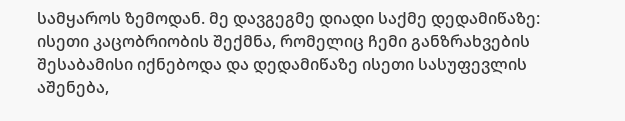სამყაროს ზემოდან. მე დავგეგმე დიადი საქმე დედამიწაზე: ისეთი კაცობრიობის შექმნა, რომელიც ჩემი განზრახვების შესაბამისი იქნებოდა და დედამიწაზე ისეთი სასუფევლის აშენება,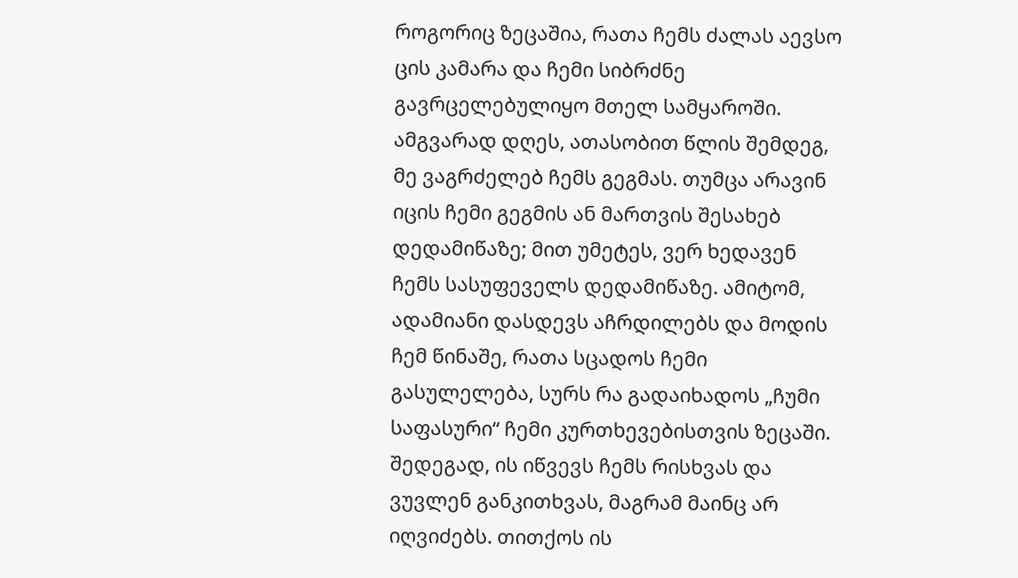როგორიც ზეცაშია, რათა ჩემს ძალას აევსო ცის კამარა და ჩემი სიბრძნე გავრცელებულიყო მთელ სამყაროში. ამგვარად დღეს, ათასობით წლის შემდეგ, მე ვაგრძელებ ჩემს გეგმას. თუმცა არავინ იცის ჩემი გეგმის ან მართვის შესახებ დედამიწაზე; მით უმეტეს, ვერ ხედავენ ჩემს სასუფეველს დედამიწაზე. ამიტომ, ადამიანი დასდევს აჩრდილებს და მოდის ჩემ წინაშე, რათა სცადოს ჩემი გასულელება, სურს რა გადაიხადოს „ჩუმი საფასური“ ჩემი კურთხევებისთვის ზეცაში. შედეგად, ის იწვევს ჩემს რისხვას და ვუვლენ განკითხვას, მაგრამ მაინც არ იღვიძებს. თითქოს ის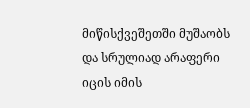მიწისქვეშეთში მუშაობს და სრულიად არაფერი იცის იმის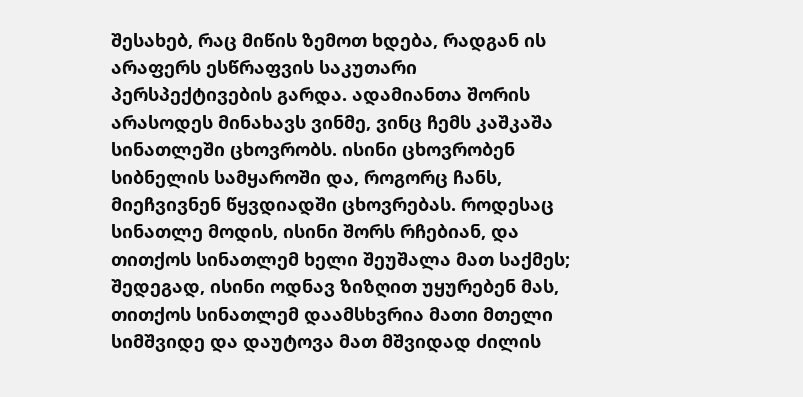შესახებ, რაც მიწის ზემოთ ხდება, რადგან ის არაფერს ესწრაფვის საკუთარი პერსპექტივების გარდა. ადამიანთა შორის არასოდეს მინახავს ვინმე, ვინც ჩემს კაშკაშა სინათლეში ცხოვრობს. ისინი ცხოვრობენ სიბნელის სამყაროში და, როგორც ჩანს, მიეჩვივნენ წყვდიადში ცხოვრებას. როდესაც სინათლე მოდის, ისინი შორს რჩებიან, და თითქოს სინათლემ ხელი შეუშალა მათ საქმეს; შედეგად, ისინი ოდნავ ზიზღით უყურებენ მას, თითქოს სინათლემ დაამსხვრია მათი მთელი სიმშვიდე და დაუტოვა მათ მშვიდად ძილის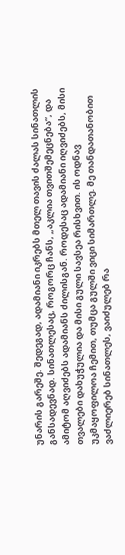უნარის გარეშე. შედეგად, ადამიანი იკრებს მთელ თავის ძალას სინათლის განსადევნად. სინათლესაც, როგორც ჩანს, „აკლია თვითშემეცნება“, და ამიტომ აღვიძებს ადამიანს ძილისგან. როდესაც ადამიანი იღვიძებს, მისი თვალები დახუჭულია და მისი გული სავსეა რისხვით. ის ოდნავ უკმაყოფილოა ჩემით, თუმცა გულში ვიცი სიმართლე. მე თანდათანობით ვაძლიერებ სინათლეს, ვაიძულებ რა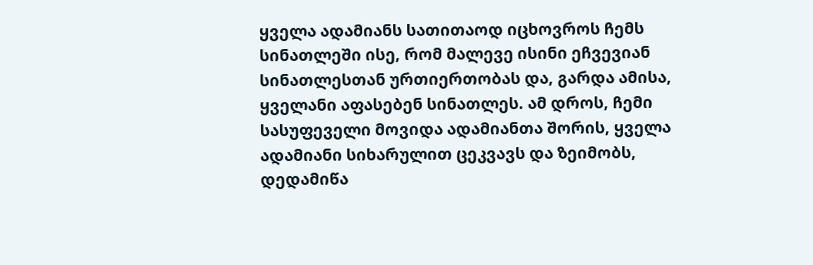ყველა ადამიანს სათითაოდ იცხოვროს ჩემს სინათლეში ისე, რომ მალევე ისინი ეჩვევიან სინათლესთან ურთიერთობას და, გარდა ამისა, ყველანი აფასებენ სინათლეს. ამ დროს, ჩემი სასუფეველი მოვიდა ადამიანთა შორის, ყველა ადამიანი სიხარულით ცეკვავს და ზეიმობს, დედამიწა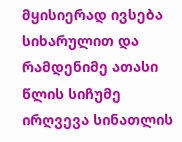მყისიერად ივსება სიხარულით და რამდენიმე ათასი წლის სიჩუმე ირღვევა სინათლის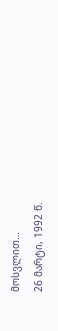მოსვლით…
26 მარტი, 1992 წ.